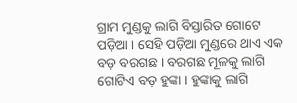ଗ୍ରାମ ମୁଣ୍ଡକୁ ଲାଗି ବିସ୍ତାରିତ ଗୋଟେ ପଡ଼ିଆ । ସେହି ପଡ଼ିଆ ମୁଣ୍ଡରେ ଥାଏ ଏକ ବଡ଼ ବରଗଛ । ବରଗଛ ମୂଳକୁ ଲାଗି ଗୋଟିଏ ବଡ଼ ହୁଙ୍କା । ହୁଙ୍କାକୁ ଲାଗି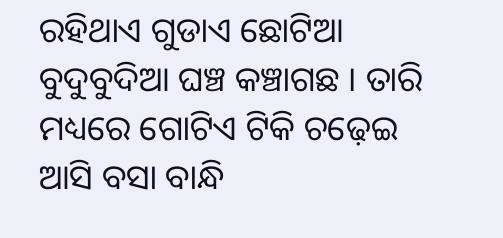ରହିଥାଏ ଗୁଡାଏ ଛୋଟିଆ ବୁଦୁବୁଦିଆ ଘଞ୍ଚ କଞ୍ଚାଗଛ । ତାରି ମଧ୍ୟରେ ଗୋଟିଏ ଟିକି ଚଢ଼େଇ ଆସି ବସା ବାନ୍ଧି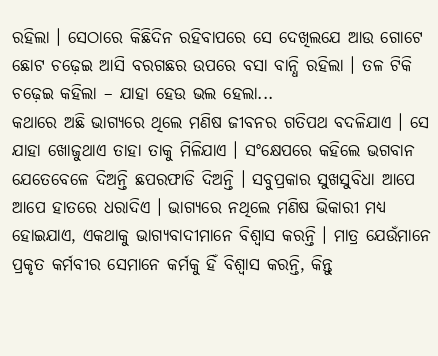ରହିଲା । ସେଠାରେ କିଛିଦିନ ରହିବାପରେ ସେ ଦେଖିଲଯେ ଆଉ ଗୋଟେ ଛୋଟ ଚଢ଼େଇ ଆସି ବରଗଛର ଉପରେ ବସା ବାନ୍ଧି ରହିଲା । ତଳ ଟିକି ଚଢ଼େଇ କହିଲା – ଯାହା ହେଉ ଭଲ ହେଲା...
କଥାରେ ଅଛି ଭାଗ୍ୟରେ ଥିଲେ ମଣିଷ ଜୀବନର ଗତିପଥ ବଦଳିଯାଏ । ସେ ଯାହା ଖୋଜୁଥାଏ ତାହା ତାକୁ ମିଳିଯାଏ । ସଂକ୍ଷେପରେ କହିଲେ ଭଗବାନ ଯେତେବେଳେ ଦିଅନ୍ତି ଛପରଫାଡି ଦିଅନ୍ତି । ସବୁପ୍ରକାର ସୁଖସୁବିଧା ଆପେ ଆପେ ହାତରେ ଧରାଦିଏ । ଭାଗ୍ୟରେ ନଥିଲେ ମଣିଷ ଭିକାରୀ ମଧ୍ୟ ହୋଇଯାଏ, ଏକଥାକୁ ଭାଗ୍ୟବାଦୀମାନେ ବିଶ୍ୱାସ କରନ୍ତି । ମାତ୍ର ଯେଉଁମାନେ ପ୍ରକୃତ କର୍ମବୀର ସେମାନେ କର୍ମକୁ ହିଁ ବିଶ୍ୱାସ କରନ୍ତି, କିନ୍ତୁ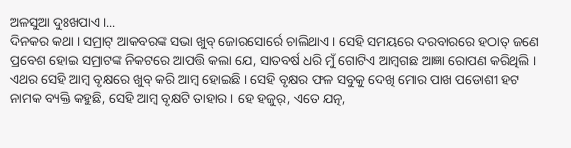ଅଳସୁଆ ଦୁଃଖପାଏ ।...
ଦିନକର କଥା । ସମ୍ରାଟ୍ ଆକବରଙ୍କ ସଭା ଖୁବ୍ ଜୋରସୋର୍ରେ ଚାଲିଥାଏ । ସେହି ସମୟରେ ଦରବାରରେ ହଠାତ୍ ଜଣେ ପ୍ରବେଶ ହୋଇ ସମ୍ରାଟଙ୍କ ନିକଟରେ ଆପତ୍ତି କଲା ଯେ, ସାତବର୍ଷ ଧରି ମୁଁ ଗୋଟିଏ ଆମ୍ବଗଛ ଆଜ୍ଞା ରୋପଣ କରିଥିଲି । ଏଥର ସେହି ଆମ୍ବ ବୃକ୍ଷରେ ଖୁବ୍ କରି ଆମ୍ବ ହୋଇଛି । ସେହି ବୃକ୍ଷର ଫଳ ସବୁକୁ ଦେଖି ମୋର ପାଖ ପଡୋଶୀ ହଟ ନାମକ ବ୍ୟକ୍ତି କହୁଛି, ସେହି ଆମ୍ବ ବୃକ୍ଷଟି ତାହାର । ହେ ହଜୁର୍, ଏତେ ଯତ୍ନ,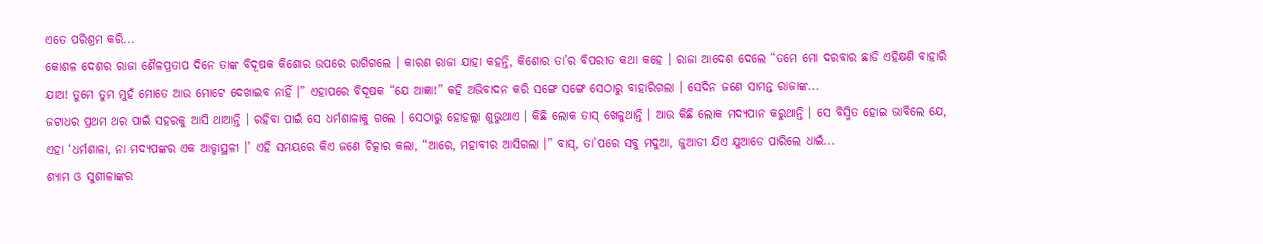ଏତେ ପରିଶ୍ରମ କରି...
କୋଶଳ ଦେଶର ରାଜା ଶୈଳପ୍ରତାପ ଦିନେ ତାଙ୍କ ବିଦୂଷକ କିଶୋର ଉପରେ ରାଗିଗଲେ । କାରଣ ରାଜା ଯାହା କହନ୍ତି, କିଶୋର ତା’ର ବିପରୀତ କଥା କହେ । ରାଜା ଆଦେଶ ଦେଲେ “ତମେ ମୋ ଦରବାର ଛାଡି ଏହିକ୍ଷଣି ବାହାରି ଯାଅ! ତୁମେ ତୁମ ମୁହଁ ମୋତେ ଆଉ ମୋଟେ ଦେଖାଇବ ନାହିଁ ।” ଏହାପରେ ବିଦୂଷକ “ଯେ ଆଜ୍ଞା!” କହି ଅଭିବାଦନ କରି ସଙ୍ଗେ ସଙ୍ଗେ ସେଠାରୁ ବାହାରିଗଲା । ସେଦିନ ଜଣେ ସାମନ୍ତ ରାଜାଙ୍କ...
ଜଟାଧର ପ୍ରଥମ ଥର ପାଇଁ ସହରକୁ ଆସି ଥାଆନ୍ତି । ରହିବା ପାଇଁ ସେ ଧର୍ମଶାଳାକୁ ଗଲେ । ସେଠାରୁ ହୋହଲ୍ଲା ଶୁଭୁଥାଏ । କିଛି ଲୋକ ତାସ୍ ଖେଳୁଥାନ୍ତି । ଆଉ କିଛି ଲୋକ ମଦ୍ୟପାନ କରୁଥାନ୍ତି । ସେ ବିସ୍ମିତ ହୋଇ ଭାବିଲେ ଯେ, ଏହା ‘ଧର୍ମଶାଳା, ନା ମଦ୍ୟପଙ୍କର ଏକ ଆଡ୍ଡାସ୍ଥଳୀ ।’ ଏହି ସମୟରେ କିଏ ଜଣେ ଚିତ୍କାର କଲା, “ଆରେ, ମହାବୀର ଆସିଗଲା ।” ବାସ୍, ତା’ପରେ ସବୁ ମଦୁଆ, ଜୁଆଡୀ ଯିଏ ଯୁଆଡେ ପାରିଲେ ଧାଇଁ...
ଶ୍ୟାମ ଓ ସୁଶୀଳାଙ୍କର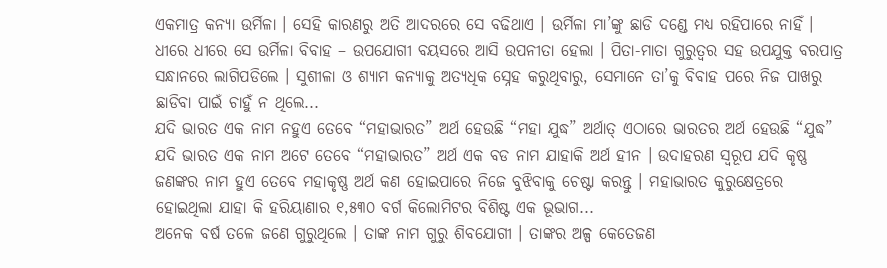ଏକମାତ୍ର କନ୍ୟା ଉର୍ମିଳା । ସେହି କାରଣରୁ ଅତି ଆଦରରେ ସେ ବଢିଥାଏ । ଉର୍ମିଳା ମା’ଙ୍କୁ ଛାଡି ଦଣ୍ଡେ ମଧ୍ୟ ରହିପାରେ ନାହିଁ । ଧୀରେ ଧୀରେ ସେ ଉର୍ମିଳା ବିବାହ – ଉପଯୋଗୀ ବୟସରେ ଆସି ଉପନୀତା ହେଲା । ପିତା-ମାତା ଗୁରୁତ୍ୱର ସହ ଉପଯୁକ୍ତ ବରପାତ୍ର ସନ୍ଧାନରେ ଲାଗିପଡିଲେ । ସୁଶୀଳା ଓ ଶ୍ୟାମ କନ୍ୟାକୁ ଅତ୍ୟଧିକ ସ୍ନେହ କରୁଥିବାରୁ, ସେମାନେ ତା’କୁ ବିବାହ ପରେ ନିଜ ପାଖରୁ ଛାଡିବା ପାଇଁ ଚାହୁଁ ନ ଥିଲେ...
ଯଦି ଭାରତ ଏକ ନାମ ନହୁଏ ତେବେ “ମହାଭାରତ” ଅର୍ଥ ହେଉଛି “ମହା ଯୁଦ୍ଧ” ଅର୍ଥାତ୍ ଏଠାରେ ଭାରତର ଅର୍ଥ ହେଉଛି “ଯୁଦ୍ଧ” ଯଦି ଭାରତ ଏକ ନାମ ଅଟେ ତେବେ “ମହାଭାରତ” ଅର୍ଥ ଏକ ବଡ ନାମ ଯାହାକି ଅର୍ଥ ହୀନ । ଉଦାହରଣ ସ୍ୱରୂପ ଯଦି କୃଷ୍ଣ ଜଣଙ୍କର ନାମ ହୁଏ ତେବେ ମହାକୃଷ୍ଣ ଅର୍ଥ କଣ ହୋଇପାରେ ନିଜେ ବୁଝିବାକୁ ଚେଷ୍ଟା କରନ୍ତୁ । ମହାଭାରତ କୁରୁକ୍ଷେତ୍ରରେ ହୋଇଥିଲା ଯାହା କି ହରିୟାଣାର ୧,୫୩୦ ବର୍ଗ କିଲୋମିଟର ବିଶିଷ୍ଟ ଏକ ଭୂଭାଗ...
ଅନେକ ବର୍ଷ ତଳେ ଜଣେ ଗୁରୁଥିଲେ । ତାଙ୍କ ନାମ ଗୁରୁ ଶିବଯୋଗୀ । ତାଙ୍କର ଅଳ୍ପ କେତେଜଣ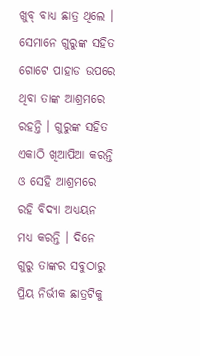ଖୁବ୍ ବାଧ୍ୟ ଛାତ୍ର ଥିଲେ । ସେମାନେ ଗୁରୁଙ୍କ ସହିତ ଗୋଟେ ପାହାଡ ଉପରେ ଥିବା ତାଙ୍କ ଆଶ୍ରମରେ ରହନ୍ତି । ଗୁରୁଙ୍କ ସହିତ ଏକାଠି ଖିଆପିଆ କରନ୍ତି ଓ ସେହି ଆଶ୍ରମରେ ରହି ବିଦ୍ୟା ଅଧ୍ୟୟନ ମଧ୍ୟ କରନ୍ତି । ଦିନେ ଗୁରୁ ତାଙ୍କର ସବୁଠାରୁ ପ୍ରିୟ ନିର୍ଭୀକ ଛାତ୍ରଟିକୁ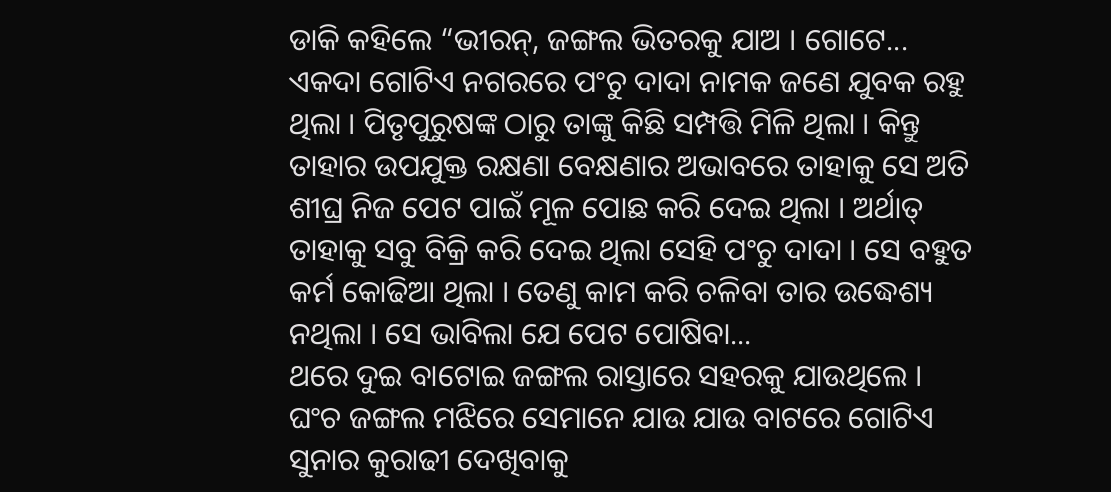ଡାକି କହିଲେ “ଭୀରନ୍, ଜଙ୍ଗଲ ଭିତରକୁ ଯାଅ । ଗୋଟେ...
ଏକଦା ଗୋଟିଏ ନଗରରେ ପଂଚୁ ଦାଦା ନାମକ ଜଣେ ଯୁବକ ରହୁ ଥିଲା । ପିତୃପୁରୁଷଙ୍କ ଠାରୁ ତାଙ୍କୁ କିଛି ସମ୍ପତ୍ତି ମିଳି ଥିଲା । କିନ୍ତୁ ତାହାର ଉପଯୁକ୍ତ ରକ୍ଷଣା ବେକ୍ଷଣାର ଅଭାବରେ ତାହାକୁ ସେ ଅତି ଶୀଘ୍ର ନିଜ ପେଟ ପାଇଁ ମୂଳ ପୋଛ କରି ଦେଇ ଥିଲା । ଅର୍ଥାତ୍ ତାହାକୁ ସବୁ ବିକ୍ରି କରି ଦେଇ ଥିଲା ସେହି ପଂଚୁ ଦାଦା । ସେ ବହୁତ କର୍ମ କୋଢିଆ ଥିଲା । ତେଣୁ କାମ କରି ଚଳିବା ତାର ଉଦ୍ଧେଶ୍ୟ ନଥିଲା । ସେ ଭାବିଲା ଯେ ପେଟ ପୋଷିବା...
ଥରେ ଦୁଇ ବାଟୋଇ ଜଙ୍ଗଲ ରାସ୍ତାରେ ସହରକୁ ଯାଉଥିଲେ । ଘଂଚ ଜଙ୍ଗଲ ମଝିରେ ସେମାନେ ଯାଉ ଯାଉ ବାଟରେ ଗୋଟିଏ ସୁନାର କୁରାଢୀ ଦେଖିବାକୁ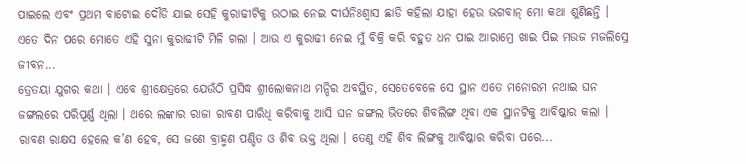ପାଇଲେ ଏବଂ ପ୍ରଥମ ବାଟୋଇ ଦୌଡି ଯାଇ ସେହି କୁରାଢୀଟିକୁ ଉଠାଇ ନେଇ ଦୀର୍ଘନିଃଶ୍ୱାସ ଛାଡି କହିଲା ଯାହା ହେଉ ଭଗବାନ୍ ମୋ କଥା ଶୁଣିଛନ୍ତି । ଏତେ ଦିନ ପରେ ମୋତେ ଏହି ସୁନା କୁରାଢୀଟି ମିଳି ଗଲା । ଆଉ ଏ କୁରାଢୀ ନେଇ ମୁଁ ବିକ୍ରି କରି ବହୁତ ଧନ ପାଇ ଆରାମ୍ରେ ଖାଇ ପିଇ ମଉଜ ମଜଲିସ୍ରେ ଜୀବନ...
ତ୍ରେତୟା ଯୁଗର କଥା । ଏବେ ଶ୍ରୀକ୍ଷେତ୍ରରେ ଯେଉଁଠି ପ୍ରସିଦ୍ଧ ଶ୍ରୀଲୋକନାଥ ମନ୍ଦିର ଅବସ୍ଥିତ, ସେତେବେଳେ ସେ ସ୍ଥାନ ଏତେ ମନୋରମ ନଥାଇ ଘନ ଜଙ୍ଗଲରେ ପରିପୂର୍ଣ୍ଣ ଥିଲା । ଥରେ ଲଙ୍କାର ରାଜା ରାବଣ ପାରିଧି କରିବାକୁ ଆସି ଘନ ଜଙ୍ଗଲ ଭିତରେ ଶିବଲିଙ୍ଗ ଥିବା ଏକ ସ୍ଥାନଟିକୁ ଆବିଷ୍କାର କଲା । ରାବଣ ରାକ୍ଷସ ହେଲେ କ’ଣ ହେବ, ସେ ଜଣେ ବ୍ରାହ୍ମଣ ପଣ୍ଡିତ ଓ ଶିବ ଭକ୍ତ ଥିଲା । ତେଣୁ ଏହି ଶିବ ଲିଙ୍ଗକୁ ଆବିଷ୍କାର କରିବା ପରେ...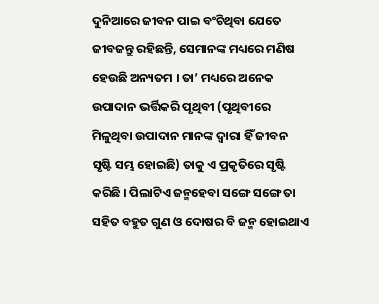ଦୁନିଆରେ ଜୀବନ ପାଇ ବଂଚିଥିବା ଯେତେ ଜୀବଜନ୍ତୁ ରହିଛନ୍ତି, ସେମାନଙ୍କ ମଧ୍ୟରେ ମଣିଷ ହେଉଛି ଅନ୍ୟତମ । ତା’ ମଧ୍ୟରେ ଅନେକ ଉପାଦାନ ଭର୍ତ୍ତିକରି ପୃଥିବୀ (ପୃଥିବୀରେ ମିଳୁଥିବା ଉପାଦାନ ମାନଙ୍କ ଦ୍ୱାରା ହିଁ ଜୀବନ ସୃଷ୍ଟି ସମ୍ଭ ହୋଇଛି) ତାକୁ ଏ ପ୍ରକୃତିରେ ସୃଷ୍ଟି କରିଛି । ପିଲାଟିଏ ଜନ୍ମହେବା ସଙ୍ଗେ ସଙ୍ଗେ ତା ସହିତ ବହୁତ ଗୁଣ ଓ ଦୋଷର ବି ଜନ୍ମ ହୋଇଥାଏ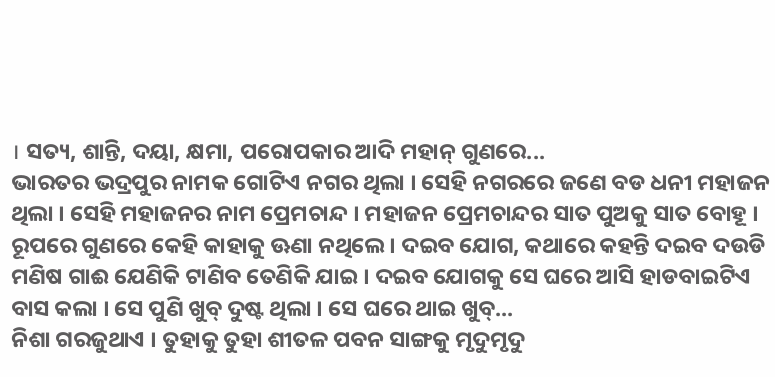। ସତ୍ୟ, ଶାନ୍ତି, ଦୟା, କ୍ଷମା, ପରୋପକାର ଆଦି ମହାନ୍ ଗୁଣରେ...
ଭାରତର ଭଦ୍ରପୁର ନାମକ ଗୋଟିଏ ନଗର ଥିଲା । ସେହି ନଗରରେ ଜଣେ ବଡ ଧନୀ ମହାଜନ ଥିଲା । ସେହି ମହାଜନର ନାମ ପ୍ରେମଚାନ୍ଦ । ମହାଜନ ପ୍ରେମଚାନ୍ଦର ସାତ ପୁଅକୁ ସାତ ବୋହୂ । ରୂପରେ ଗୁଣରେ କେହି କାହାକୁ ଊଣା ନଥିଲେ । ଦଇବ ଯୋଗ, କଥାରେ କହନ୍ତି ଦଇବ ଦଉଡି ମଣିଷ ଗାଈ ଯେଣିକି ଟାଣିବ ତେଣିକି ଯାଇ । ଦଇବ ଯୋଗକୁ ସେ ଘରେ ଆସି ହାଡବାଇଟିଏ ବାସ କଲା । ସେ ପୁଣି ଖୁବ୍ ଦୁଷ୍ଟ ଥିଲା । ସେ ଘରେ ଥାଇ ଖୁବ୍...
ନିଶା ଗରଜୁଥାଏ । ତୁହାକୁ ତୁହା ଶୀତଳ ପବନ ସାଙ୍ଗକୁ ମୃଦୁମୃଦୁ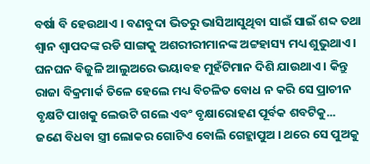ବର୍ଷା ବି ହେଉଥାଏ । ବଣବୁଦା ଭିତରୁ ଭାସିଆସୁଥିବା ସାଇଁ ସାଇଁ ଶବ୍ଦ ତଥା ଶ୍ୱାନ ଶ୍ୱାପଦଙ୍କ ରଡି ସାଙ୍ଗକୁ ଅଶରୀରୀମାନଙ୍କ ଅଟ୍ଟହାସ୍ୟ ମଧ୍ୟ ଶୁଭୁଥାଏ । ଘନଘନ ବିଜୁଳି ଆଲୁଅରେ ଭୟାବହ ମୁହଁଟିମାନ ଦିଶି ଯାଉଥାଏ । କିନ୍ତୁ ରାଜା ବିକ୍ରମାର୍କ ତିଳେ ହେଲେ ମଧ୍ୟ ବିଚଳିତ ବୋଧ ନ କରି ସେ ପ୍ରାଚୀନ ବୃକ୍ଷଟି ପାଖକୁ ଲେଉଟି ଗଲେ ଏବଂ ବୃକ୍ଷାରୋହଣ ପୂର୍ବକ ଶବଟିକୁ...
ଜଣେ ବିଧବା ସ୍ତ୍ରୀ ଲୋକର ଗୋଟିଏ ବୋଲି ଗେହ୍ଲାପୁଅ । ଥରେ ସେ ପୁଅକୁ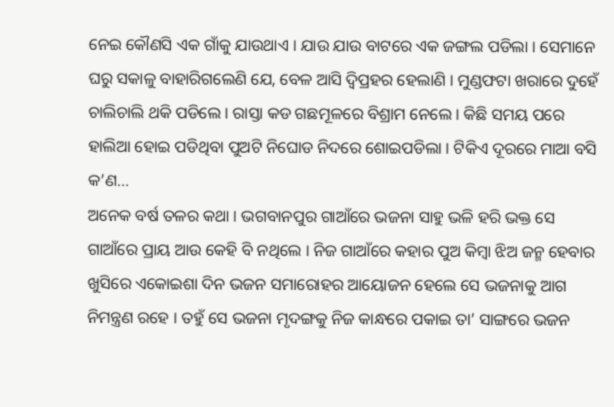ନେଇ କୌଣସି ଏକ ଗାଁକୁ ଯାଉଥାଏ । ଯାଉ ଯାଉ ବାଟରେ ଏକ ଜଙ୍ଗଲ ପଡିଲା । ସେମାନେ ଘରୁ ସକାଳୁ ବାହାରିଗଲେଣି ଯେ, ବେଳ ଆସି ଦ୍ୱିପ୍ରହର ହେଲାଣି । ମୁଣ୍ଡଫଟା ଖରାରେ ଦୁହେଁ ଚାଲିଚାଲି ଥକି ପଡିଲେ । ରାସ୍ତା କଡ ଗଛମୂଳରେ ବିଶ୍ରାମ ନେଲେ । କିଛି ସମୟ ପରେ ହାଲିଆ ହୋଇ ପଡିଥିବା ପୁଅଟି ନିଘୋଡ ନିଦରେ ଶୋଇପଡିଲା । ଟିକିଏ ଦୂରରେ ମାଆ ବସି କ’ଣ...
ଅନେକ ବର୍ଷ ତଳର କଥା । ଭଗବାନପୁର ଗାଆଁରେ ଭଜନା ସାହୁ ଭଳି ହରି ଭକ୍ତ ସେ ଗାଆଁରେ ପ୍ରାୟ ଆଉ କେହି ବି ନଥିଲେ । ନିଜ ଗାଆଁରେ କହାର ପୁଅ କିମ୍ବା ଝିଅ ଜନ୍ମ ହେବାର ଖୁସିରେ ଏକୋଇଶା ଦିନ ଭଜନ ସମାରୋହର ଆୟୋଜନ ହେଲେ ସେ ଭଜନାକୁ ଆଗ ନିମନ୍ତ୍ରଣ ରହେ । ତହୁଁ ସେ ଭଜନା ମୃଦଙ୍ଗକୁ ନିଜ କାନ୍ଧରେ ପକାଇ ତା’ ସାଙ୍ଗରେ ଭଜନ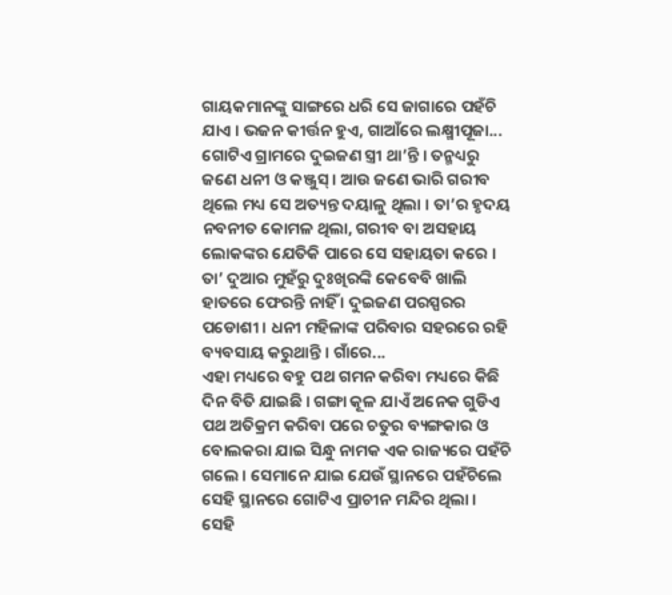ଗାୟକମାନଙ୍କୁ ସାଙ୍ଗରେ ଧରି ସେ ଜାଗାରେ ପହଁଚି ଯାଏ । ଭଜନ କୀର୍ତ୍ତନ ହୁଏ, ଗାଆଁରେ ଲକ୍ଷ୍ମୀପୂଜା...
ଗୋଟିଏ ଗ୍ରାମରେ ଦୁଇଜଣ ସ୍ତ୍ରୀ ଥା’ନ୍ତି । ତନ୍ମଧ୍ୟରୁ ଜଣେ ଧନୀ ଓ କଞ୍ଜୁସ୍ । ଆଉ ଜଣେ ଭାରି ଗରୀବ ଥିଲେ ମଧ୍ୟ ସେ ଅତ୍ୟନ୍ତ ଦୟାଳୁ ଥିଲା । ତା’ର ହୃଦୟ ନବନୀତ କୋମଳ ଥିଲା, ଗରୀବ ବା ଅସହାୟ ଲୋକଙ୍କର ଯେତିକି ପାରେ ସେ ସହାୟତା କରେ । ତା’ ଦୁଆର ମୁହଁରୁ ଦୁଃଖିରଙ୍କି କେବେବି ଖାଲି ହାତରେ ଫେରନ୍ତି ନାହିଁ । ଦୁଇଜଣ ପରସ୍ପରର ପଡୋଶୀ । ଧନୀ ମହିଳାଙ୍କ ପରିବାର ସହରରେ ରହି ବ୍ୟବସାୟ କରୁଥାନ୍ତି । ଗାଁରେ...
ଏହା ମଧ୍ୟରେ ବହୁ ପଥ ଗମନ କରିବା ମଧ୍ୟରେ କିଛି ଦିନ ବିତି ଯାଇଛି । ଗଙ୍ଗା କୂଳ ଯାଏଁ ଅନେକ ଗୁଡିଏ ପଥ ଅତିକ୍ରମ କରିବା ପରେ ଚତୁର ବ୍ୟଙ୍ଗକାର ଓ ବୋଲକରା ଯାଇ ସିନ୍ଧୁ ନାମକ ଏକ ରାଜ୍ୟରେ ପହଁଚି ଗଲେ । ସେମାନେ ଯାଇ ଯେଉଁ ସ୍ଥାନରେ ପହଁଚିଲେ ସେହି ସ୍ଥାନରେ ଗୋଟିଏ ପ୍ରାଚୀନ ମନ୍ଦିର ଥିଲା । ସେହି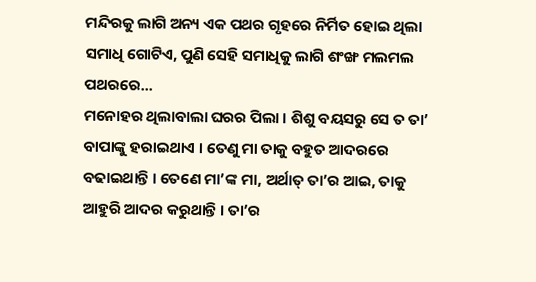ମନ୍ଦିରକୁ ଲାଗି ଅନ୍ୟ ଏକ ପଥର ଗୃହରେ ନିର୍ମିତ ହୋଇ ଥିଲା ସମାଧି ଗୋଟିଏ, ପୁଣି ସେହି ସମାଧିକୁ ଲାଗି ଶଂଙ୍ଖ ମଲମଲ ପଥରରେ...
ମନୋହର ଥିଲାବାଲା ଘରର ପିଲା । ଶିଶୁ ବୟସରୁ ସେ ତ ତା’ ବାପାଙ୍କୁ ହରାଇଥାଏ । ତେଣୁ ମା ତାକୁ ବହୁତ ଆଦରରେ ବଢାଇଥାନ୍ତି । ତେଣେ ମା’ଙ୍କ ମା, ଅର୍ଥାତ୍ ତା’ର ଆଇ, ତାକୁ ଆହୁରି ଆଦର କରୁଥାନ୍ତି । ତା’ର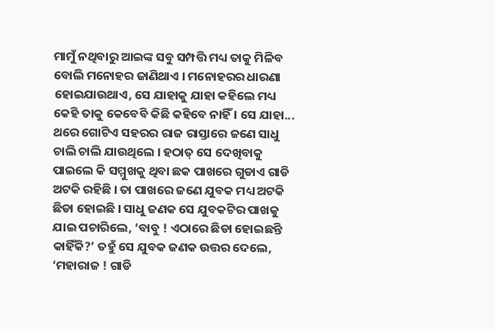ମାମୁଁ ନଥିବାରୁ ଆଇଙ୍କ ସବୁ ସମ୍ପତ୍ତି ମଧ୍ୟ ତାକୁ ମିଳିବ ବୋଲି ମନୋହର ଜାଣିଥାଏ । ମନୋହରର ଧାରଣା ହୋଇଯାଉଥାଏ, ସେ ଯାହାକୁ ଯାହା କହିଲେ ମଧ୍ୟ କେହି ତାକୁ କେବେବି କିଛି କହିବେ ନାହିଁ । ସେ ଯାହା...
ଥରେ ଗୋଟିଏ ସହରର ରାଜ ରାସ୍ତାରେ ଜଣେ ସାଧୁ ଚାଲି ଚାଲି ଯାଉଥିଲେ । ହଠାତ୍ ସେ ଦେଖିବାକୁ ପାଇଲେ କି ସମ୍ମୁଖକୁ ଥିବା ଛକ ପାଖରେ ଗୁଡାଏ ଗାଡି ଅଟକି ରହିଛି । ତା ପାଖରେ ଜଣେ ଯୁବକ ମଧ୍ୟ ଅଟକି ଛିଡା ହୋଇଛି । ସାଧୁ ଜଣକ ସେ ଯୁବକଟିର ପାଖକୁ ଯାଇ ପଚାରିଲେ, ‘ବାବୁ ! ଏଠାରେ ଛିଡା ହୋଇଛନ୍ତି କାହିଁକି?’ ତହୁଁ ସେ ଯୁବକ ଜଣକ ଉତ୍ତର ଦେଲେ, ‘ମହାରାଜ ! ଗାଡି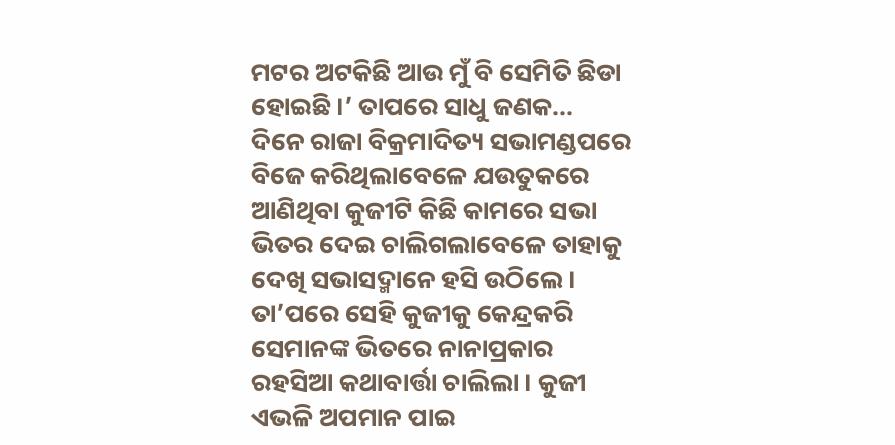ମଟର ଅଟକିଛି ଆଉ ମୁଁ ବି ସେମିତି ଛିଡା ହୋଇଛି ।’ ତାପରେ ସାଧୁ ଜଣକ...
ଦିନେ ରାଜା ବିକ୍ରମାଦିତ୍ୟ ସଭାମଣ୍ଡପରେ ବିଜେ କରିଥିଲାବେଳେ ଯଉତୁକରେ ଆଣିଥିବା କୁଜୀଟି କିଛି କାମରେ ସଭା ଭିତର ଦେଇ ଚାଲିଗଲାବେଳେ ତାହାକୁ ଦେଖି ସଭାସଦ୍ମାନେ ହସି ଉଠିଲେ । ତା’ପରେ ସେହି କୁଜୀକୁ କେନ୍ଦ୍ରକରି ସେମାନଙ୍କ ଭିତରେ ନାନାପ୍ରକାର ରହସିଆ କଥାବାର୍ତ୍ତା ଚାଲିଲା । କୁଜୀ ଏଭଳି ଅପମାନ ପାଇ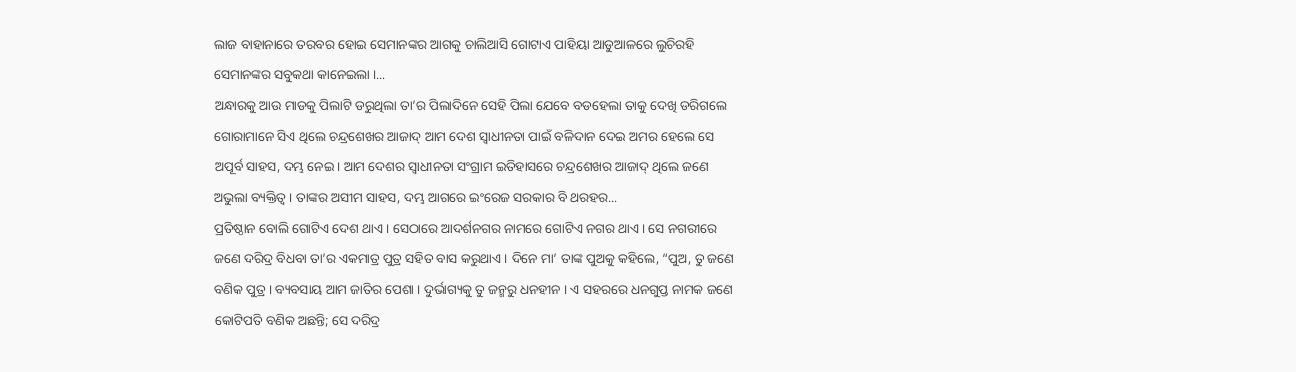ଲାଜ ବାହାନାରେ ତରବର ହୋଇ ସେମାନଙ୍କର ଆଗକୁ ଚାଲିଆସି ଗୋଟାଏ ପାହିୟା ଆଡୁଆଳରେ ଲୁଚିରହି ସେମାନଙ୍କର ସବୁକଥା କାନେଇଲା ।...
ଅନ୍ଧାରକୁ ଆଉ ମାଡକୁ ପିଲାଟି ଡରୁଥିଲା ତା’ର ପିଲାଦିନେ ସେହି ପିଲା ଯେବେ ବଡହେଲା ତାକୁ ଦେଖି ଡରିଗଲେ ଗୋରାମାନେ ସିଏ ଥିଲେ ଚନ୍ଦ୍ରଶେଖର ଆଜାଦ୍ ଆମ ଦେଶ ସ୍ୱାଧୀନତା ପାଇଁ ବଳିଦାନ ଦେଇ ଅମର ହେଲେ ସେ ଅପୂର୍ବ ସାହସ, ଦମ୍ଭ ନେଇ । ଆମ ଦେଶର ସ୍ୱାଧୀନତା ସଂଗ୍ରାମ ଇତିହାସରେ ଚନ୍ଦ୍ରଶେଖର ଆଜାଦ୍ ଥିଲେ ଜଣେ ଅଭୁଲା ବ୍ୟକ୍ତିତ୍ୱ । ତାଙ୍କର ଅସୀମ ସାହସ, ଦମ୍ଭ ଆଗରେ ଇଂରେଜ ସରକାର ବି ଥରହର...
ପ୍ରତିଷ୍ଠାନ ବୋଲି ଗୋଟିଏ ଦେଶ ଥାଏ । ସେଠାରେ ଆଦର୍ଶନଗର ନାମରେ ଗୋଟିଏ ନଗର ଥାଏ । ସେ ନଗରୀରେ ଜଣେ ଦରିଦ୍ର ବିଧବା ତା’ର ଏକମାତ୍ର ପୁତ୍ର ସହିତ ବାସ କରୁଥାଏ । ଦିନେ ମା’ ତାଙ୍କ ପୁଅକୁ କହିଲେ, “ପୁଅ, ତୁ ଜଣେ ବଣିକ ପୁତ୍ର । ବ୍ୟବସାୟ ଆମ ଜାତିର ପେଶା । ଦୁର୍ଭାଗ୍ୟକୁ ତୁ ଜନ୍ମରୁ ଧନହୀନ । ଏ ସହରରେ ଧନଗୁପ୍ତ ନାମକ ଜଣେ କୋଟିପତି ବଣିକ ଅଛନ୍ତି; ସେ ଦରିଦ୍ର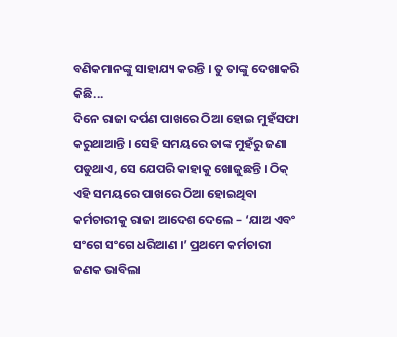ବଣିକମାନଙ୍କୁ ସାହାଯ୍ୟ କରନ୍ତି । ତୁ ତାଙ୍କୁ ଦେଖାକରି କିଛି...
ଦିନେ ରାଜା ଦର୍ପଣ ପାଖରେ ଠିଆ ହୋଇ ମୁହଁସଫା କରୁଥାଆନ୍ତି । ସେହି ସମୟରେ ତାଙ୍କ ମୁହଁରୁ ଜଣା ପଡୁଥାଏ, ସେ ଯେପରି କାହାକୁ ଖୋଜୁଛନ୍ତି । ଠିକ୍ ଏହି ସମୟରେ ପାଖରେ ଠିଆ ହୋଇଥିବା କର୍ମଚାରୀକୁ ରାଜା ଆଦେଶ ଦେଲେ – ‘ଯାଅ ଏବଂ ସଂଗେ ସଂଗେ ଧରିଆଣ ।’ ପ୍ରଥମେ କର୍ମଚାରୀ ଜଣକ ଭାବିଲା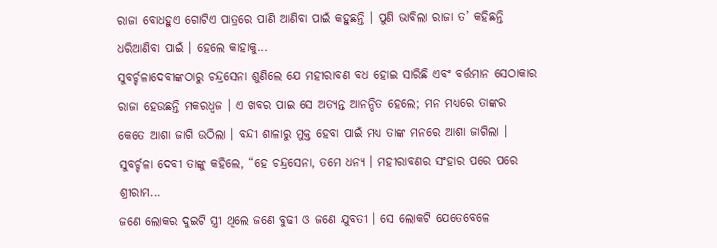ରାଜା ବୋଧହୁଏ ଗୋଟିଏ ପାତ୍ରରେ ପାଣି ଆଣିବା ପାଇଁ କହୁଛନ୍ତି । ପୁଣି ଭାବିଲା ରାଜା ତ’ କହିଛନ୍ତି ଧରିଆଣିବା ପାଇଁ । ହେଲେ କାହାକୁ...
ସୁବର୍ଚ୍ଚଳାଦେବୀଙ୍କଠାରୁ ଚନ୍ଦ୍ରସେନା ଶୁଣିଲେ ଯେ ମହୀରାବଣ ବଧ ହୋଇ ସାରିଛି ଏବଂ ବର୍ତ୍ତମାନ ସେଠାକାର ରାଜା ହେଉଛନ୍ତି ମକରଧ୍ୱଜ । ଏ ଖବର ପାଇ ସେ ଅତ୍ୟନ୍ତ ଆନନ୍ଦିତ ହେଲେ; ମନ ମଧ୍ୟରେ ତାଙ୍କର କେତେ ଆଶା ଜାଗି ଉଠିଲା । ବନ୍ଦୀ ଶାଳାରୁ ମୁକ୍ତ ହେବା ପାଇଁ ମଧ୍ୟ ତାଙ୍କ ମନରେ ଆଶା ଜାଗିଲା । ସୁବର୍ଚ୍ଚଳା ଦେବୀ ତାଙ୍କୁ କହିଲେ, “ହେ ଚନ୍ଦ୍ରସେନା, ତମେ ଧନ୍ୟ । ମହୀରାବଣର ସଂହାର ପରେ ପରେ ଶ୍ରୀରାମ...
ଜଣେ ଲୋକର ଦୁଇଟି ସ୍ତ୍ରୀ ଥିଲେ ଜଣେ ବୁଢୀ ଓ ଜଣେ ଯୁବତୀ । ସେ ଲୋକଟି ଯେତେବେଳେ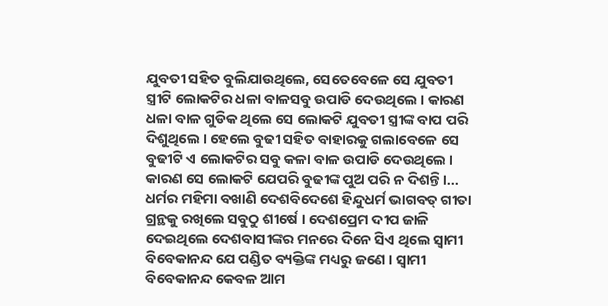ଯୁବତୀ ସହିତ ବୁଲିଯାଉଥିଲେ, ସେତେବେଳେ ସେ ଯୁବତୀ ସ୍ତ୍ରୀଟି ଲୋକଟିର ଧଳା ବାଳସବୁ ଉପାଡି ଦେଉଥିଲେ । କାରଣ ଧଳା ବାଳ ଗୁଡିକ ଥିଲେ ସେ ଲୋକଟି ଯୁବତୀ ସ୍ତ୍ରୀଙ୍କ ବାପ ପରି ଦିଶୁଥିଲେ । ହେଲେ ବୁଢୀ ସହିତ ବାହାରକୁ ଗଲାବେଳେ ସେ ବୁଢୀଟି ଏ ଲୋକଟିର ସବୁ କଳା ବାଳ ଉପାଡି ଦେଉଥିଲେ । କାରଣ ସେ ଲୋକଟି ଯେପରି ବୁଢୀଙ୍କ ପୁଅ ପରି ନ ଦିଶନ୍ତି ।...
ଧର୍ମର ମହିମା ବଖାଣି ଦେଶବିଦେଶେ ହିନ୍ଦୁଧର୍ମ ଭାଗବତ୍ ଗୀତା ଗ୍ରନ୍ଥକୁ ରଖିଲେ ସବୁଠୁ ଶୀର୍ଷେ । ଦେଶପ୍ରେମ ଦୀପ ଜାଳି ଦେଇଥିଲେ ଦେଶବାସୀଙ୍କର ମନରେ ଦିନେ ସିଏ ଥିଲେ ସ୍ୱାମୀ ବିବେକାନନ୍ଦ ଯେ ପଣ୍ଡିତ ବ୍ୟକ୍ତିଙ୍କ ମଧ୍ୟରୁ ଜଣେ । ସ୍ୱାମୀ ବିବେକାନନ୍ଦ କେବଳ ଆମ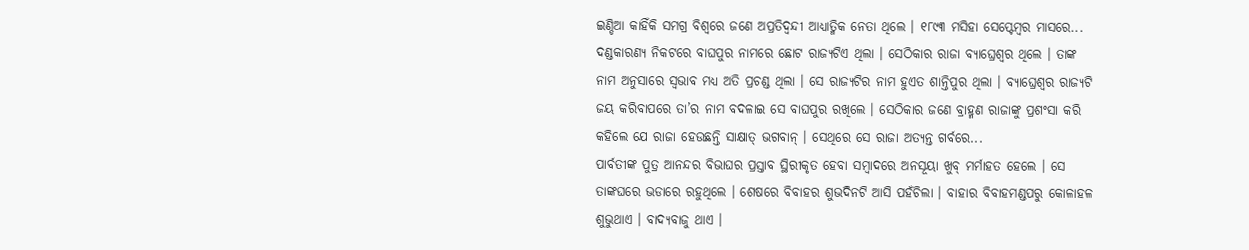ଇଣ୍ଡିଆ କାହିଁକି ସମଗ୍ର ବିଶ୍ୱରେ ଜଣେ ଅପ୍ରତିଦ୍ୱନ୍ଦୀ ଆଧ୍ୟାତ୍ମିକ ନେତା ଥିଲେ । ୧୮୯୩ ମସିହା ସେପ୍ଟେମ୍ବର ମାସରେ...
ଦଣ୍ଡକାରଣ୍ୟ ନିକଟରେ ବାଘପୁର ନାମରେ ଛୋଟ ରାଜ୍ୟଟିଏ ଥିଲା । ସେଠିକାର ରାଜା ବ୍ୟାଘ୍ରେଶ୍ୱର ଥିଲେ । ତାଙ୍କ ନାମ ଅନୁସାରେ ସ୍ୱଭାବ ମଧ୍ୟ ଅତି ପ୍ରଚଣ୍ଡ ଥିଲା । ସେ ରାଜ୍ୟଟିର ନାମ ହୁଏତ ଶାନ୍ତିପୁର ଥିଲା । ବ୍ୟାଘ୍ରେଶ୍ୱର ରାଜ୍ୟଟି ଜୟ କରିବାପରେ ତା’ର ନାମ ବଦଳାଇ ସେ ବାଘପୁର ରଖିଲେ । ସେଠିକାର ଜଣେ ବ୍ରାହ୍ମଣ ରାଜାଙ୍କୁ ପ୍ରଶଂସା କରି କହିଲେ ଯେ ରାଜା ହେଉଛନ୍ତି ସାକ୍ଷାତ୍ ଭଗବାନ୍ । ସେଥିରେ ସେ ରାଜା ଅତ୍ୟନ୍ତ ଗର୍ବରେ...
ପାର୍ବତୀଙ୍କ ପୁତ୍ର ଆନନ୍ଦର ବିଭାଘର ପ୍ରସ୍ତାବ ସ୍ଥିରୀକୃତ ହେବା ସମ୍ବାଦରେ ଅନସୂୟା ଖୁବ୍ ମର୍ମାହତ ହେଲେ । ସେ ତାଙ୍କଘରେ ଭଡାରେ ରହୁଥିଲେ । ଶେଷରେ ବିବାହର ଶୁଭଦିନଟି ଆସି ପହଁଚିଲା । ବାହାର ବିବାହମଣ୍ଡପରୁ କୋଳାହଳ ଶୁଭୁଥାଏ । ବାଦ୍ୟବାଜୁ ଥାଏ ।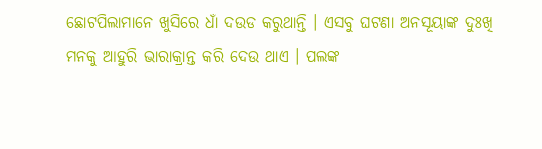ଛୋଟପିଲାମାନେ ଖୁସିରେ ଧାଁ ଦଉଡ କରୁଥାନ୍ତି । ଏସବୁ ଘଟଣା ଅନସୂୟାଙ୍କ ଦୁଃଖି ମନକୁ ଆହୁରି ଭାରାକ୍ରାନ୍ତ କରି ଦେଉ ଥାଏ । ପଲଙ୍କ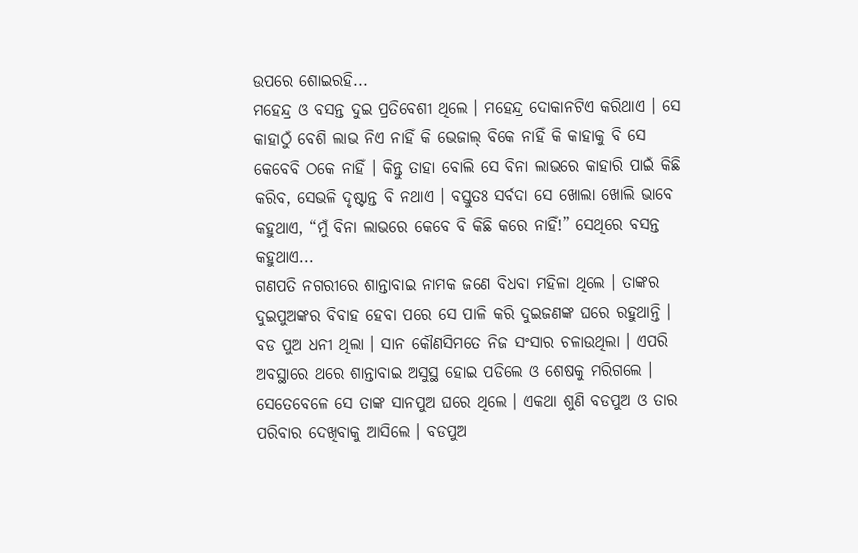ଉପରେ ଶୋଇରହି...
ମହେନ୍ଦ୍ର ଓ ବସନ୍ତ ଦୁଇ ପ୍ରତିବେଶୀ ଥିଲେ । ମହେନ୍ଦ୍ର ଦୋକାନଟିଏ କରିଥାଏ । ସେ କାହାଠୁଁ ବେଶି ଲାଭ ନିଏ ନାହିଁ କି ଭେଜାଲ୍ ବିକେ ନାହିଁ କି କାହାକୁ ବି ସେ କେବେବି ଠକେ ନାହିଁ । କିନ୍ତୁ ତାହା ବୋଲି ସେ ବିନା ଲାଭରେ କାହାରି ପାଇଁ କିଛି କରିବ, ସେଭଳି ଦୃଷ୍ଟାନ୍ତ ବି ନଥାଏ । ବସ୍ତୁତଃ ସର୍ବଦା ସେ ଖୋଲା ଖୋଲି ଭାବେ କହୁଥାଏ, “ମୁଁ ବିନା ଲାଭରେ କେବେ ବି କିଛି କରେ ନାହିଁ!” ସେଥିରେ ବସନ୍ତ କହୁଥାଏ...
ଗଣପତି ନଗରୀରେ ଶାନ୍ତାବାଇ ନାମକ ଜଣେ ବିଧବା ମହିଳା ଥିଲେ । ତାଙ୍କର ଦୁଇପୁଅଙ୍କର ବିବାହ ହେବା ପରେ ସେ ପାଳି କରି ଦୁଇଜଣଙ୍କ ଘରେ ରହୁଥାନ୍ତି । ବଡ ପୁଅ ଧନୀ ଥିଲା । ସାନ କୌଣସିମତେ ନିଜ ସଂସାର ଚଳାଉଥିଲା । ଏପରି ଅବସ୍ଥାରେ ଥରେ ଶାନ୍ତାବାଇ ଅସୁସ୍ଥ ହୋଇ ପଡିଲେ ଓ ଶେଷକୁ ମରିଗଲେ । ସେତେବେଳେ ସେ ତାଙ୍କ ସାନପୁଅ ଘରେ ଥିଲେ । ଏକଥା ଶୁଣି ବଡପୁଅ ଓ ତାର ପରିବାର ଦେଖିବାକୁ ଆସିଲେ । ବଡପୁଅ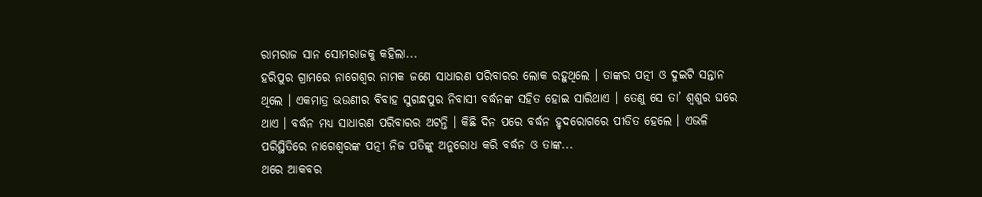ରାମରାଜ ସାନ ସୋମରାଜକୁ କହିଲା...
ହରିପୁର ଗ୍ରାମରେ ନାଗେଶ୍ୱର ନାମକ ଜଣେ ସାଧାରଣ ପରିବାରର ଲୋକ ରହୁଥିଲେ । ତାଙ୍କର ପତ୍ନୀ ଓ ଦୁଇଟି ସନ୍ତାନ ଥିଲେ । ଏକମାତ୍ର ଭଉଣୀର ବିବାହ ସୁଗନ୍ଧପୁର ନିବାସୀ ବର୍ଦ୍ଧନଙ୍କ ସହିତ ହୋଇ ସାରିଥାଏ । ତେଣୁ ସେ ତା’ ଶ୍ୱଶୁର ଘରେ ଥାଏ । ବର୍ଦ୍ଧନ ମଧ୍ୟ ସାଧାରଣ ପରିବାରର ଅଟନ୍ତି । କିଛି ଦିନ ପରେ ବର୍ଦ୍ଧନ ହୃଦରୋଗରେ ପୀଡିତ ହେଲେ । ଏଭଳି ପରିସ୍ଥିତିରେ ନାଗେଶ୍ୱରଙ୍କ ପତ୍ନୀ ନିଜ ପତିଙ୍କୁ ଅନୁରୋଧ କରି ବର୍ଦ୍ଧନ ଓ ତାଙ୍କ...
ଥରେ ଆକବର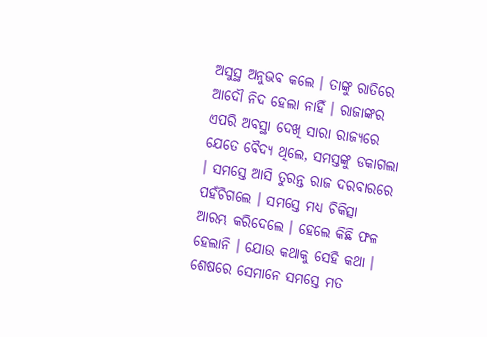ଅସୁସ୍ଥ ଅନୁଭବ କଲେ । ତାଙ୍କୁ ରାତିରେ ଆଦୌ ନିଦ ହେଲା ନାହିଁ । ରାଜାଙ୍କର ଏପରି ଅବସ୍ଥା ଦେଖି ସାରା ରାଜ୍ୟରେ ଯେତେ ବୈଦ୍ୟ ଥିଲେ, ସମସ୍ତଙ୍କୁ ଡକାଗଲା । ସମସ୍ତେ ଆସି ତୁରନ୍ତ ରାଜ ଦରବାରରେ ପହଁଚିଗଲେ । ସମସ୍ତେ ମଧ୍ୟ ଚିକିତ୍ସା ଆରମ୍ଭ କରିଦେଲେ । ହେଲେ କିଛି ଫଳ ହେଲାନି । ଯୋଉ କଥାକୁ ସେହି କଥା । ଶେଷରେ ସେମାନେ ସମସ୍ତେ ମତ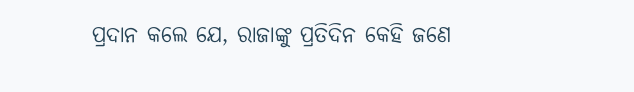ପ୍ରଦାନ କଲେ ଯେ, ରାଜାଙ୍କୁ ପ୍ରତିଦିନ କେହି ଜଣେ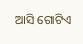ଆସି ଗୋଟିଏ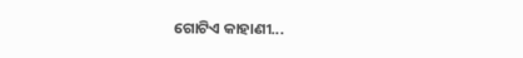ଗୋଟିଏ କାହାଣୀ...